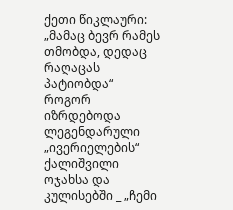ქეთი წიკლაური: „მამაც ბევრ რამეს თმობდა, დედაც რაღაცას პატიობდა“
როგორ იზრდებოდა  ლეგენდარული „ივერიელების“ ქალიშვილი ოჯახსა და კულისებში _ „ჩემი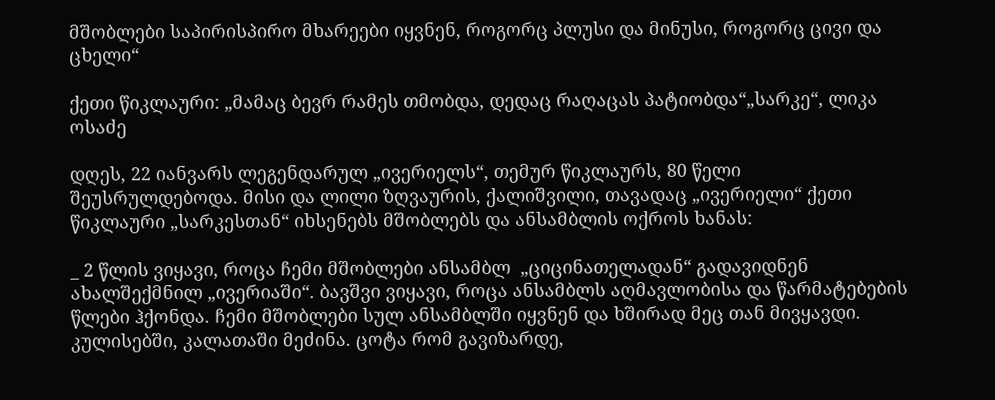მშობლები საპირისპირო მხარეები იყვნენ, როგორც პლუსი და მინუსი, როგორც ცივი და ცხელი“

ქეთი წიკლაური: „მამაც ბევრ რამეს თმობდა, დედაც რაღაცას პატიობდა“„სარკე“, ლიკა ოსაძე

დღეს, 22 იანვარს ლეგენდარულ „ივერიელს“, თემურ წიკლაურს, 80 წელი შეუსრულდებოდა. მისი და ლილი ზღვაურის, ქალიშვილი, თავადაც „ივერიელი“ ქეთი წიკლაური „სარკესთან“ იხსენებს მშობლებს და ანსამბლის ოქროს ხანას:

_ 2 წლის ვიყავი, როცა ჩემი მშობლები ანსამბლ  „ციცინათელადან“ გადავიდნენ ახალშექმნილ „ივერიაში“. ბავშვი ვიყავი, როცა ანსამბლს აღმავლობისა და წარმატებების წლები ჰქონდა. ჩემი მშობლები სულ ანსამბლში იყვნენ და ხშირად მეც თან მივყავდი. კულისებში, კალათაში მეძინა. ცოტა რომ გავიზარდე,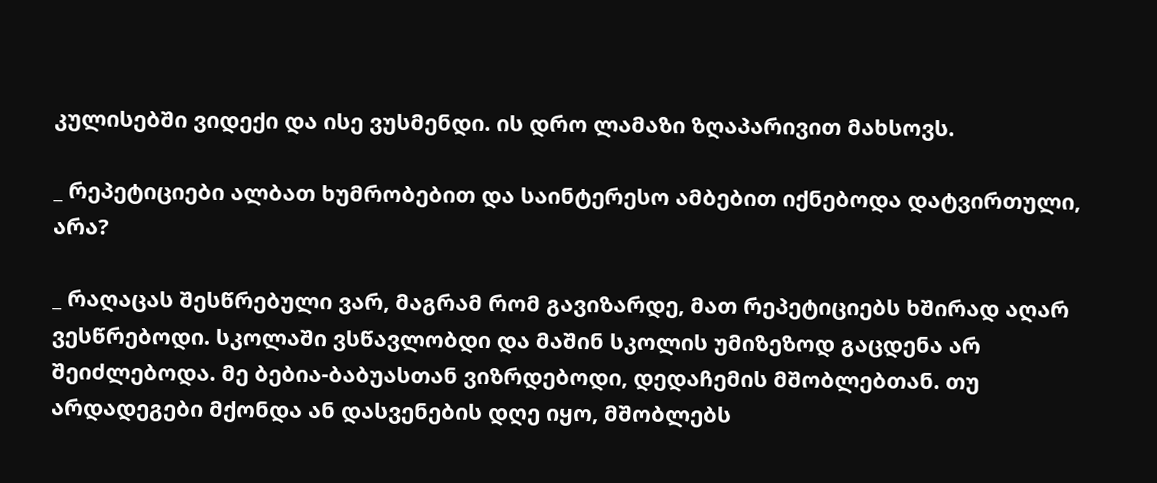კულისებში ვიდექი და ისე ვუსმენდი. ის დრო ლამაზი ზღაპარივით მახსოვს.

_ რეპეტიციები ალბათ ხუმრობებით და საინტერესო ამბებით იქნებოდა დატვირთული, არა?

_ რაღაცას შესწრებული ვარ, მაგრამ რომ გავიზარდე, მათ რეპეტიციებს ხშირად აღარ ვესწრებოდი. სკოლაში ვსწავლობდი და მაშინ სკოლის უმიზეზოდ გაცდენა არ შეიძლებოდა. მე ბებია-ბაბუასთან ვიზრდებოდი, დედაჩემის მშობლებთან. თუ არდადეგები მქონდა ან დასვენების დღე იყო, მშობლებს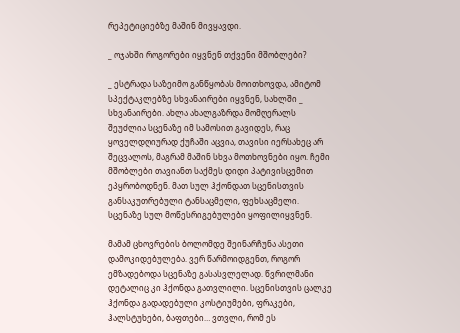რეპეტიციებზე მაშინ მივყავდი.

_ ოჯახში როგორები იყვნენ თქვენი მშობლები?

_ ესტრადა საზეიმო განწყობას მოითხოვდა, ამიტომ სპექტაკლებზე სხვანაირები იყვნენ, სახლში _ სხვანაირები. ახლა ახალგაზრდა მომღერალს შეუძლია სცენაზე იმ სამოსით გავიდეს, რაც ყოველდღიურად ქუჩაში აცვია, თავისი იერსახეც არ შეცვალოს, მაგრამ მაშინ სხვა მოთხოვნები იყო. ჩემი მშობლები თავიანთ საქმეს დიდი პატივისცემით ეპყრობოდნენ. მათ სულ ჰქონდათ სცენისთვის განსაკუთრებული ტანსაცმელი, ფეხსაცმელი. სცენაზე სულ მოწესრიგებულები ყოფილიყვნენ.

მამამ ცხოვრების ბოლომდე შეინარჩუნა ასეთი დამოკიდებულება. ვერ წარმოიდგენთ, როგორ ემზადებოდა სცენაზე გასასვლელად. წვრილმანი დეტალიც კი ჰქონდა გათვლილი. სცენისთვის ცალკე ჰქონდა გადადებული კოსტიუმები, ფრაკები, ჰალსტუხები, ბაფთები… ვთვლი, რომ ეს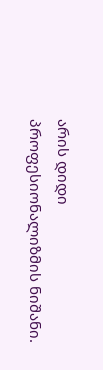არის დიდი პროფესიონალიზმის ნიშანი.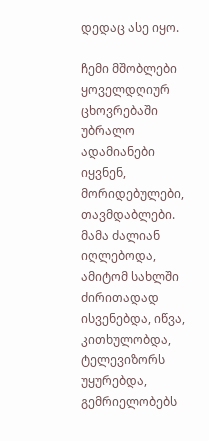დედაც ასე იყო.

ჩემი მშობლები ყოველდღიურ ცხოვრებაში უბრალო ადამიანები იყვნენ, მორიდებულები, თავმდაბლები. მამა ძალიან იღლებოდა, ამიტომ სახლში ძირითადად ისვენებდა, იწვა, კითხულობდა, ტელევიზორს უყურებდა, გემრიელობებს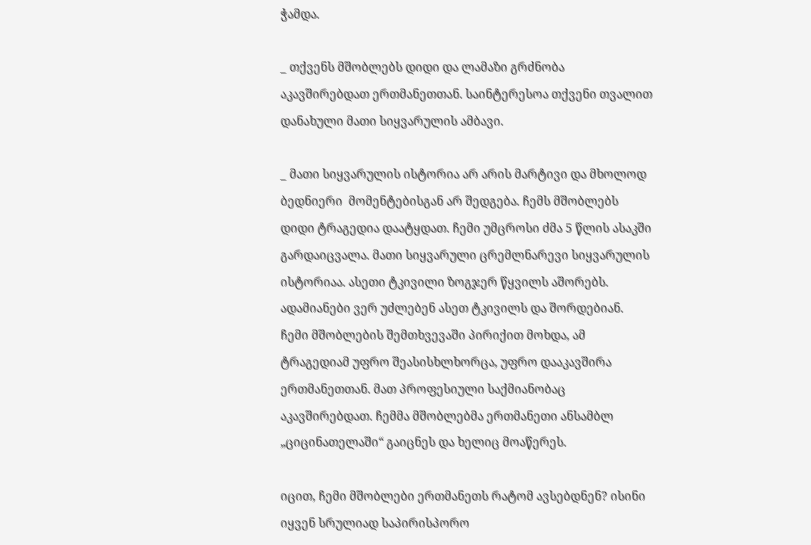ჭამდა.

_ თქვენს მშობლებს დიდი და ლამაზი გრძნობა აკავშირებდათ ერთმანეთთან. საინტერესოა თქვენი თვალით დანახული მათი სიყვარულის ამბავი.

_ მათი სიყვარულის ისტორია არ არის მარტივი და მხოლოდ ბედნიერი  მომენტებისგან არ შედგება. ჩემს მშობლებს დიდი ტრაგედია დაატყდათ. ჩემი უმცროსი ძმა 5 წლის ასაკში გარდაიცვალა. მათი სიყვარული ცრემლნარევი სიყვარულის ისტორიაა. ასეთი ტკივილი ზოგჯერ წყვილს აშორებს. ადამიანები ვერ უძლებენ ასეთ ტკივილს და შორდებიან. ჩემი მშობლების შემთხვევაში პირიქით მოხდა, ამ ტრაგედიამ უფრო შეასისხლხორცა, უფრო დააკავშირა ერთმანეთთან. მათ პროფესიული საქმიანობაც აკავშირებდათ. ჩემმა მშობლებმა ერთმანეთი ანსამბლ „ციცინათელაში“ გაიცნეს და ხელიც მოაწერეს.

იცით, ჩემი მშობლები ერთმანეთს რატომ ავსებდნენ? ისინი იყვენ სრულიად საპირისპორო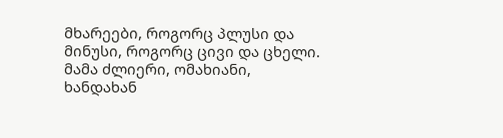მხარეები, როგორც პლუსი და მინუსი, როგორც ცივი და ცხელი. მამა ძლიერი, ომახიანი, ხანდახან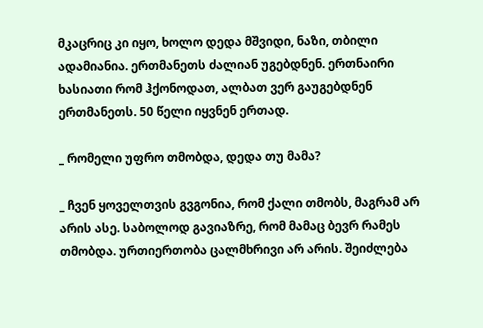მკაცრიც კი იყო, ხოლო დედა მშვიდი, ნაზი, თბილი ადამიანია. ერთმანეთს ძალიან უგებდნენ. ერთნაირი ხასიათი რომ ჰქონოდათ, ალბათ ვერ გაუგებდნენ ერთმანეთს. 50 წელი იყვნენ ერთად.

_ რომელი უფრო თმობდა, დედა თუ მამა?

_ ჩვენ ყოველთვის გვგონია, რომ ქალი თმობს, მაგრამ არ არის ასე. საბოლოდ გავიაზრე, რომ მამაც ბევრ რამეს თმობდა. ურთიერთობა ცალმხრივი არ არის. შეიძლება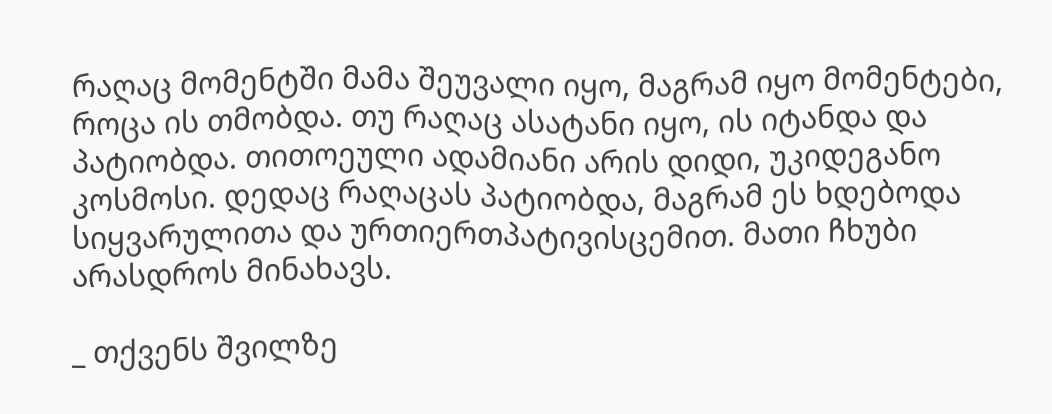რაღაც მომენტში მამა შეუვალი იყო, მაგრამ იყო მომენტები, როცა ის თმობდა. თუ რაღაც ასატანი იყო, ის იტანდა და პატიობდა. თითოეული ადამიანი არის დიდი, უკიდეგანო კოსმოსი. დედაც რაღაცას პატიობდა, მაგრამ ეს ხდებოდა სიყვარულითა და ურთიერთპატივისცემით. მათი ჩხუბი არასდროს მინახავს.

_ თქვენს შვილზე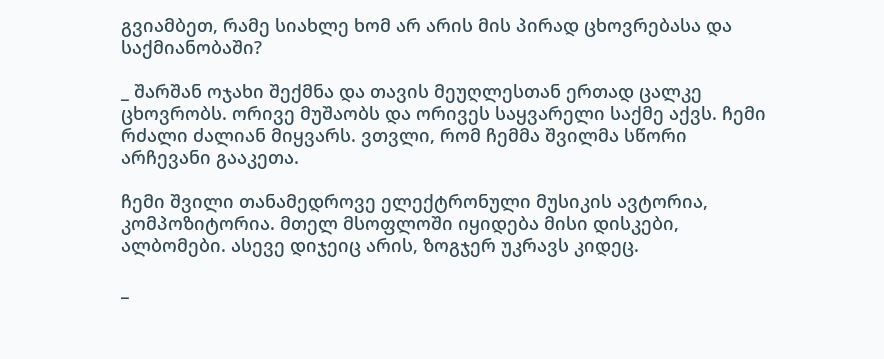გვიამბეთ, რამე სიახლე ხომ არ არის მის პირად ცხოვრებასა და საქმიანობაში?

_ შარშან ოჯახი შექმნა და თავის მეუღლესთან ერთად ცალკე ცხოვრობს. ორივე მუშაობს და ორივეს საყვარელი საქმე აქვს. ჩემი რძალი ძალიან მიყვარს. ვთვლი, რომ ჩემმა შვილმა სწორი არჩევანი გააკეთა.

ჩემი შვილი თანამედროვე ელექტრონული მუსიკის ავტორია, კომპოზიტორია. მთელ მსოფლოში იყიდება მისი დისკები, ალბომები. ასევე დიჯეიც არის, ზოგჯერ უკრავს კიდეც.

_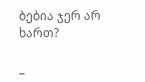ბებია ჯერ არ ხართ?

_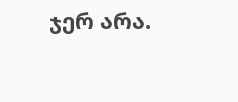ჯერ არა.